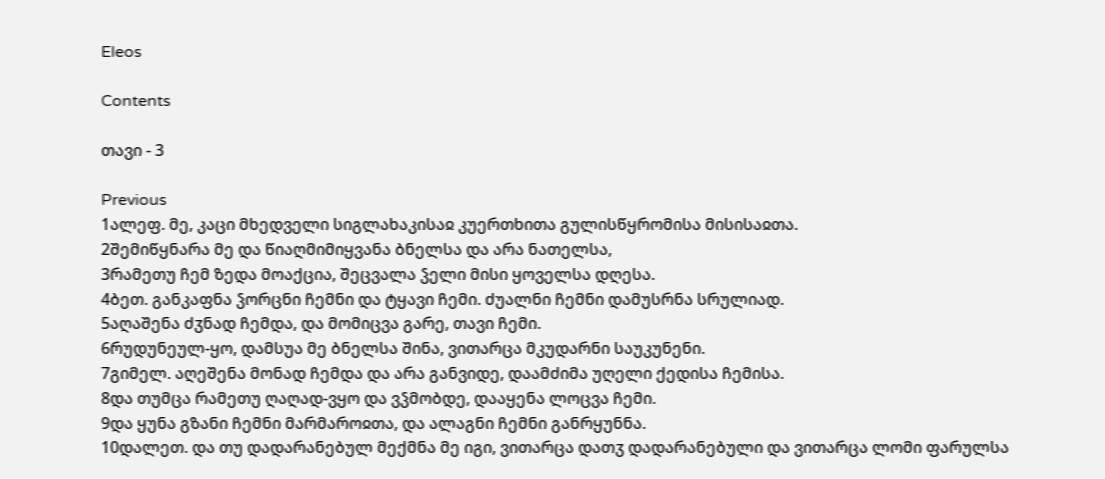Eleos

Contents

თავი - 3

Previous
1ალეფ. მე, კაცი მხედველი სიგლახაკისაჲ კუერთხითა გულისწყრომისა მისისაჲთა.
2შემიწყნარა მე და წიაღმიმიყვანა ბნელსა და არა ნათელსა,
3რამეთუ ჩემ ზედა მოაქცია, შეცვალა ჴელი მისი ყოველსა დღესა.
4ბეთ. განკაფნა ჴორცნი ჩემნი და ტყავი ჩემი. ძუალნი ჩემნი დამუსრნა სრულიად.
5აღაშენა ძჳნად ჩემდა, და მომიცვა გარე, თავი ჩემი.
6რუდუნეულ-ყო, დამსუა მე ბნელსა შინა, ვითარცა მკუდარნი საუკუნენი.
7გიმელ. აღეშენა მონად ჩემდა და არა განვიდე, დაამძიმა უღელი ქედისა ჩემისა.
8და თუმცა რამეთუ ღაღად-ვყო და ვჴმობდე, დააყენა ლოცვა ჩემი.
9და ყუნა გზანი ჩემნი მარმაროჲთა, და ალაგნი ჩემნი განრყუნნა.
10დალეთ. და თუ დადარანებულ მექმნა მე იგი, ვითარცა დათჳ დადარანებული და ვითარცა ლომი ფარულსა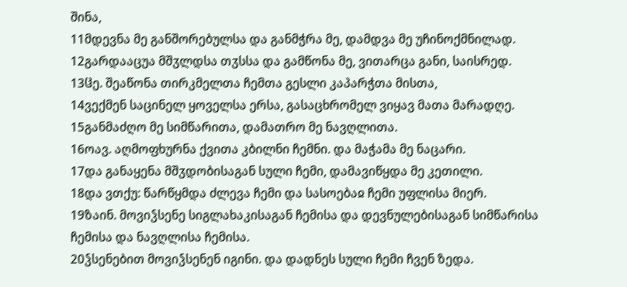შინა,
11მდევნა მე განშორებულსა და განმჭრა მე, დამდვა მე უჩინოქმნილად.
12გარდააცუა მშჳლდსა თჳსსა და გამწონა მე, ვითარცა განი, საისრედ.
13ჱე. შეაწონა თირკმელთა ჩემთა გესლი კაპარჭთა მისთა,
14ვექმენ საცინელ ყოველსა ერსა, გასაცხრომელ ვიყავ მათა მარადღე.
15განმაძღო მე სიმწარითა, დამათრო მე ნავღლითა.
16ოავ. აღმოფხურნა ქვითა კბილნი ჩემნი. და მაჭამა მე ნაცარი.
17და განაყენა მშჳდობისაგან სული ჩემი, დამავიწყდა მე კეთილი.
18და ვთქუ: წარწყმდა ძლევა ჩემი და სასოებაჲ ჩემი უფლისა მიერ.
19ზაინ. მოვიჴსენე სიგლახაკისაგან ჩემისა და დევნულებისაგან სიმწარისა ჩემისა და ნავღლისა ჩემისა.
20ჴსენებით მოვიჴსენენ იგინი. და დადნეს სული ჩემი ჩვენ ზედა.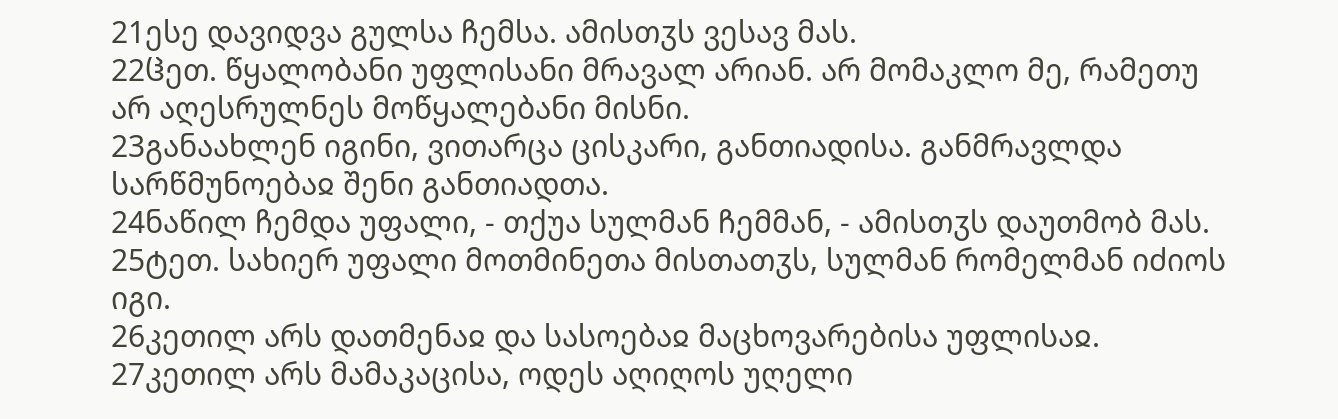21ესე დავიდვა გულსა ჩემსა. ამისთჳს ვესავ მას.
22ჱეთ. წყალობანი უფლისანი მრავალ არიან. არ მომაკლო მე, რამეთუ არ აღესრულნეს მოწყალებანი მისნი.
23განაახლენ იგინი, ვითარცა ცისკარი, განთიადისა. განმრავლდა სარწმუნოებაჲ შენი განთიადთა.
24ნაწილ ჩემდა უფალი, - თქუა სულმან ჩემმან, - ამისთჳს დაუთმობ მას.
25ტეთ. სახიერ უფალი მოთმინეთა მისთათჳს, სულმან რომელმან იძიოს იგი.
26კეთილ არს დათმენაჲ და სასოებაჲ მაცხოვარებისა უფლისაჲ.
27კეთილ არს მამაკაცისა, ოდეს აღიღოს უღელი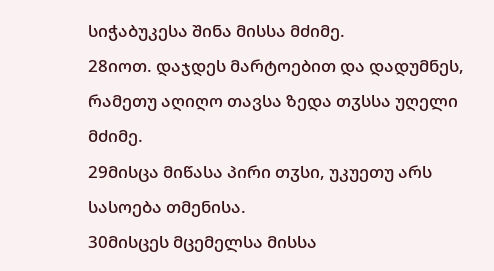სიჭაბუკესა შინა მისსა მძიმე.
28იოთ. დაჯდეს მარტოებით და დადუმნეს, რამეთუ აღიღო თავსა ზედა თჳსსა უღელი მძიმე.
29მისცა მიწასა პირი თჳსი, უკუეთუ არს სასოება თმენისა.
30მისცეს მცემელსა მისსა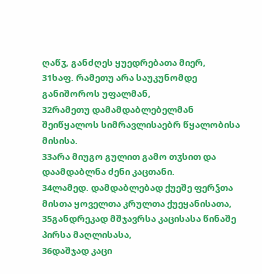ღაწჳ, განძღეს ყუედრებათა მიერ,
31ხაფ. რამეთუ არა საუკუნომდე განიშოროს უფალმან,
32რამეთუ დამამდაბლებელმან შეიწყალოს სიმრავლისაებრ წყალობისა მისისა.
33არა მიუგო გულით გამო თჳსით და დაამდაბლნა ძენი კაცთანი.
34ლამედ. დამდაბლებად ქუეშე ფერჴთა მისთა ყოველთა კრულთა ქუეყანისათა,
35განდრეკად მშჯავრსა კაცისასა წინაშე პირსა მაღლისასა,
36დაშჯად კაცი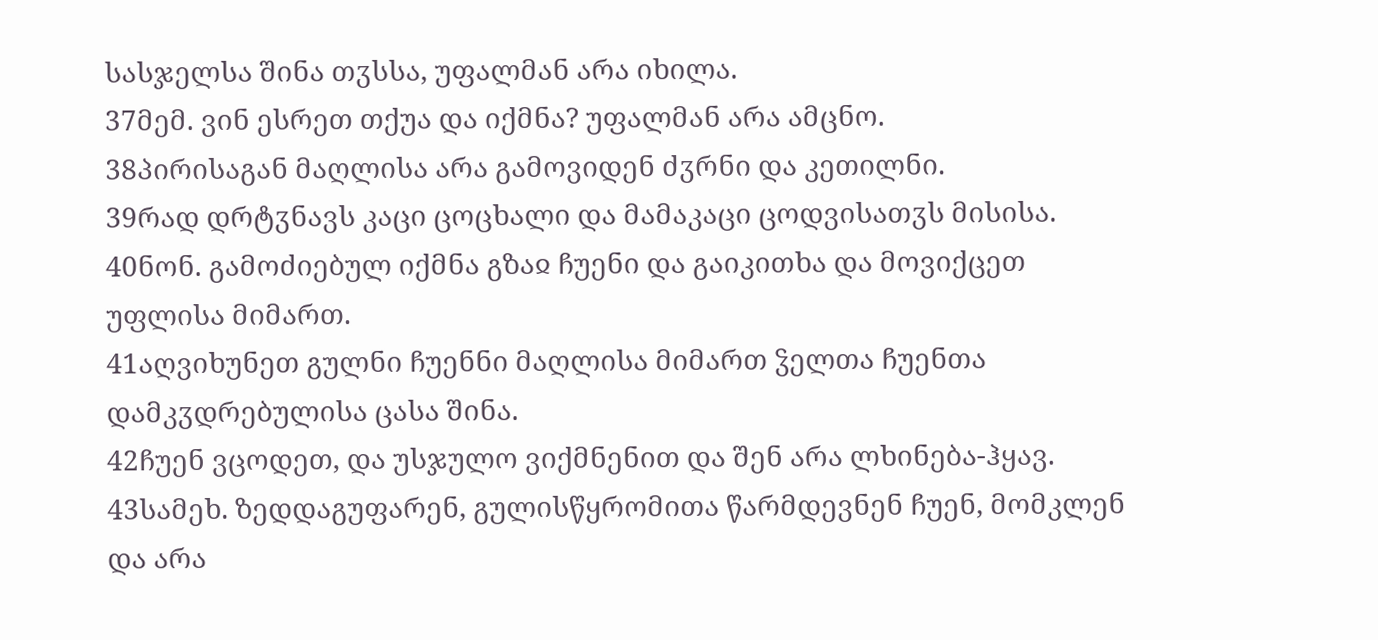სასჯელსა შინა თჳსსა, უფალმან არა იხილა.
37მემ. ვინ ესრეთ თქუა და იქმნა? უფალმან არა ამცნო.
38პირისაგან მაღლისა არა გამოვიდენ ძჳრნი და კეთილნი.
39რად დრტჳნავს კაცი ცოცხალი და მამაკაცი ცოდვისათჳს მისისა.
40ნონ. გამოძიებულ იქმნა გზაჲ ჩუენი და გაიკითხა და მოვიქცეთ უფლისა მიმართ.
41აღვიხუნეთ გულნი ჩუენნი მაღლისა მიმართ ჴელთა ჩუენთა დამკჳდრებულისა ცასა შინა.
42ჩუენ ვცოდეთ, და უსჯულო ვიქმნენით და შენ არა ლხინება-ჰყავ.
43სამეხ. ზედდაგუფარენ, გულისწყრომითა წარმდევნენ ჩუენ, მომკლენ და არა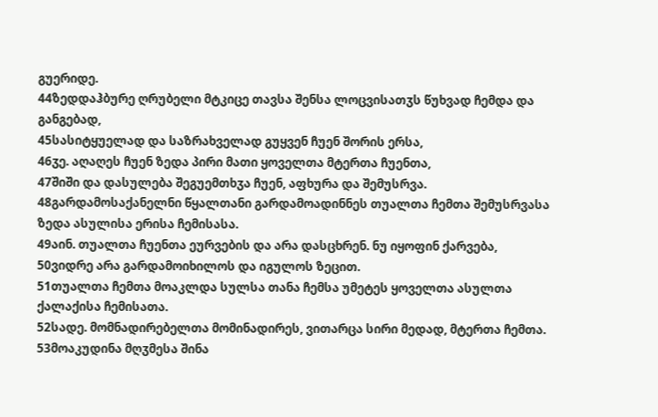გუერიდე.
44ზედდაჰბურე ღრუბელი მტკიცე თავსა შენსა ლოცვისათჳს წუხვად ჩემდა და განგებად,
45სასიტყუელად და საზრახველად გუყვენ ჩუენ შორის ერსა,
46ჳე. აღაღეს ჩუენ ზედა პირი მათი ყოველთა მტერთა ჩუენთა,
47შიში და დასულება შეგუემთხჳა ჩუენ, აფხურა და შემუსრვა.
48გარდამოსაქანელნი წყალთანი გარდამოადინნეს თუალთა ჩემთა შემუსრვასა ზედა ასულისა ერისა ჩემისასა.
49აინ. თუალთა ჩუენთა ეურვების და არა დასცხრენ. ნუ იყოფინ ქარვება,
50ვიდრე არა გარდამოიხილოს და იგულოს ზეცით.
51თუალთა ჩემთა მოაკლდა სულსა თანა ჩემსა უმეტეს ყოველთა ასულთა ქალაქისა ჩემისათა.
52სადე. მომნადირებელთა მომინადირეს, ვითარცა სირი მედად, მტერთა ჩემთა.
53მოაკუდინა მღჳმესა შინა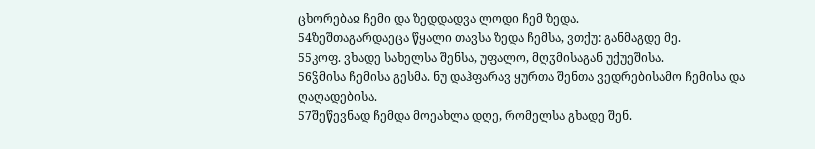ცხორებაჲ ჩემი და ზედდადვა ლოდი ჩემ ზედა.
54ზეშთაგარდაეცა წყალი თავსა ზედა ჩემსა, ვთქუ: განმაგდე მე.
55კოფ. ვხადე სახელსა შენსა, უფალო, მღჳმისაგან უქუეშისა.
56ჴმისა ჩემისა გესმა. ნუ დაჰფარავ ყურთა შენთა ვედრებისამო ჩემისა და ღაღადებისა.
57შეწევნად ჩემდა მოეახლა დღე, რომელსა გხადე შენ.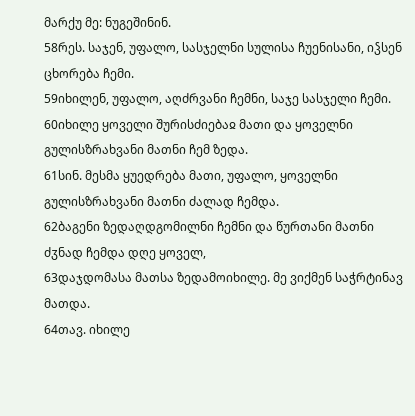მარქუ მე: ნუგეშინინ.
58რეს. საჯენ, უფალო, სასჯელნი სულისა ჩუენისანი, იჴსენ ცხორება ჩემი.
59იხილენ, უფალო, აღძრვანი ჩემნი, საჯე სასჯელი ჩემი.
60იხილე ყოველი შურისძიებაჲ მათი და ყოველნი გულისზრახვანი მათნი ჩემ ზედა.
61სინ. მესმა ყუედრება მათი, უფალო, ყოველნი გულისზრახვანი მათნი ძალად ჩემდა.
62ბაგენი ზედაღდგომილნი ჩემნი და წურთანი მათნი ძჳნად ჩემდა დღე ყოველ,
63დაჯდომასა მათსა ზედამოიხილე. მე ვიქმენ საჭრტინავ მათდა.
64თავ. იხილე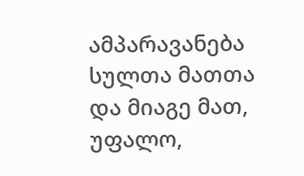ამპარავანება სულთა მათთა და მიაგე მათ, უფალო,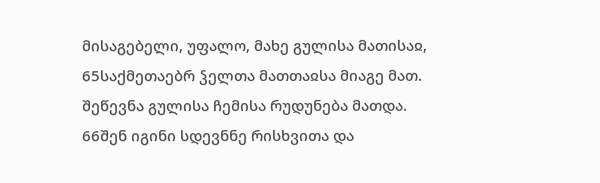მისაგებელი, უფალო, მახე გულისა მათისაჲ,
65საქმეთაებრ ჴელთა მათთაჲსა მიაგე მათ. შეწევნა გულისა ჩემისა რუდუნება მათდა.
66შენ იგინი სდევნნე რისხვითა და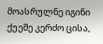მოასრულნე იგინი ქუეშე კერძო ცისა,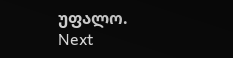უფალო.
Next